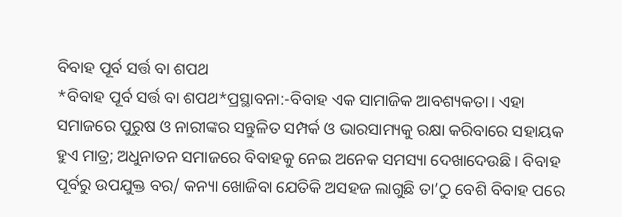ବିବାହ ପୂର୍ବ ସର୍ତ୍ତ ବା ଶପଥ
*ବିବାହ ପୂର୍ବ ସର୍ତ୍ତ ବା ଶପଥ*ପ୍ରସ୍ଥାବନା:-ବିବାହ ଏକ ସାମାଜିକ ଆବଶ୍ୟକତା। ଏହା ସମାଜରେ ପୁରୁଷ ଓ ନାରୀଙ୍କର ସନ୍ତୁଳିତ ସମ୍ପର୍କ ଓ ଭାରସାମ୍ୟକୁ ରକ୍ଷା କରିବାରେ ସହାୟକ ହୁଏ ମାତ୍ର; ଅଧୁନାତନ ସମାଜରେ ବିବାହକୁ ନେଇ ଅନେକ ସମସ୍ୟା ଦେଖାଦେଉଛି । ବିବାହ ପୂର୍ବରୁ ଉପଯୁକ୍ତ ବର/ କନ୍ୟା ଖୋଜିବା ଯେତିକି ଅସହଜ ଲାଗୁଛି ତା’ଠୁ ବେଶି ବିବାହ ପରେ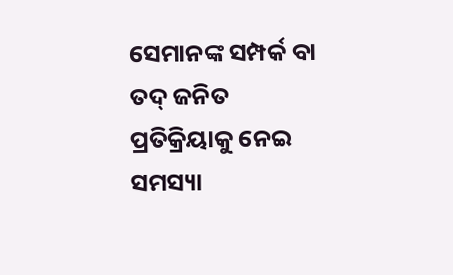ସେମାନଙ୍କ ସମ୍ପର୍କ ବା ତଦ୍ ଜନିତ ପ୍ରତିକ୍ରିୟାକୁ ନେଇ ସମସ୍ୟା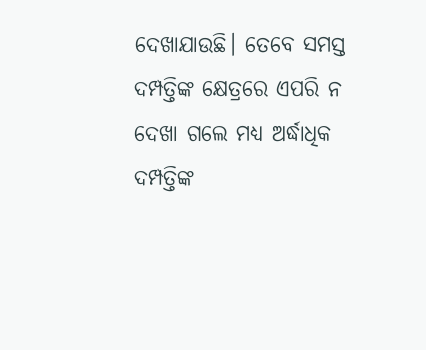ଦେଖାଯାଉଛି। ତେବେ ସମସ୍ତ ଦମ୍ପତ୍ତିଙ୍କ କ୍ଷେତ୍ରରେ ଏପରି ନ ଦେଖା ଗଲେ ମଧ୍ୟ ଅର୍ଦ୍ଧାଧିକ ଦମ୍ପତ୍ତିଙ୍କ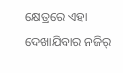କ୍ଷେତ୍ରରେ ଏହା ଦେଖାଯିବାର ନଜିର୍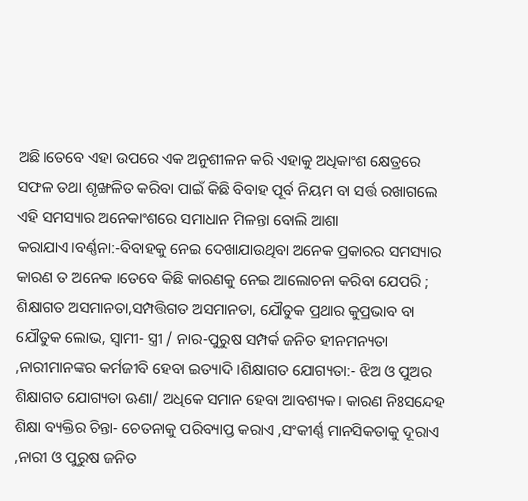ଅଛି।ତେବେ ଏହା ଉପରେ ଏକ ଅନୁଶୀଳନ କରି ଏହାକୁ ଅଧିକାଂଶ କ୍ଷେତ୍ରରେ ସଫଳ ତଥା ଶୃଙ୍ଖଳିତ କରିବା ପାଇଁ କିଛି ବିବାହ ପୂର୍ବ ନିୟମ ବା ସର୍ତ୍ତ ରଖାଗଲେ ଏହି ସମସ୍ୟାର ଅନେକାଂଶରେ ସମାଧାନ ମିଳନ୍ତା ବୋଲି ଆଶା କରାଯାଏ।ବର୍ଣ୍ଣନା:-ବିବାହକୁ ନେଇ ଦେଖାଯାଉଥିବା ଅନେକ ପ୍ରକାରର ସମସ୍ୟାର କାରଣ ତ ଅନେକ ।ତେବେ କିଛି କାରଣକୁ ନେଇ ଆଲୋଚନା କରିବା ଯେପରି ; ଶିକ୍ଷାଗତ ଅସମାନତା,ସମ୍ପତ୍ତିଗତ ଅସମାନତା, ଯୌତୁକ ପ୍ରଥାର କୁପ୍ରଭାବ ବା ଯୌତୁକ ଲୋଭ, ସ୍ୱାମୀ- ସ୍ତ୍ରୀ / ନାର-ପୁରୁଷ ସମ୍ପର୍କ ଜନିତ ହୀନମନ୍ୟତା ,ନାରୀମାନଙ୍କର କର୍ମଜୀବି ହେବା ଇତ୍ୟାଦି ।ଶିକ୍ଷାଗତ ଯୋଗ୍ୟତା:- ଝିଅ ଓ ପୁଅର ଶିକ୍ଷାଗତ ଯୋଗ୍ୟତା ଊଣା/ ଅଧିକେ ସମାନ ହେବା ଆବଶ୍ୟକ। କାରଣ ନିଃସନ୍ଦେହ ଶିକ୍ଷା ବ୍ୟକ୍ତିର ଚିନ୍ତା- ଚେତନାକୁ ପରିବ୍ୟାପ୍ତ କରାଏ ,ସଂକୀର୍ଣ୍ଣ ମାନସିକତାକୁ ଦୂରାଏ ,ନାରୀ ଓ ପୁରୁଷ ଜନିତ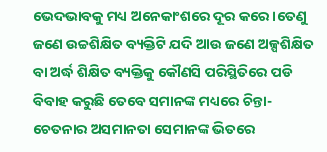ଭେଦଭାବକୁ ମଧ୍ୟ ଅନେକାଂଶରେ ଦୂର କରେ ।ତେଣୁ ଜଣେ ଉଚ୍ଚଶିକ୍ଷିତ ବ୍ୟକ୍ତିଟି ଯଦି ଆଉ ଜଣେ ଅଳ୍ପଶିକ୍ଷିତ ବା ଅର୍ଦ୍ଧ ଶିକ୍ଷିତ ବ୍ୟକ୍ତିକୁ କୌଣସି ପରିସ୍ଥିତିରେ ପଡି ବିବାହ କରୁଛି ତେବେ ସମାନଙ୍କ ମଧ୍ୟରେ ଚିନ୍ତା- ଚେତନାର ଅସମାନତା ସେମାନଙ୍କ ଭିତରେ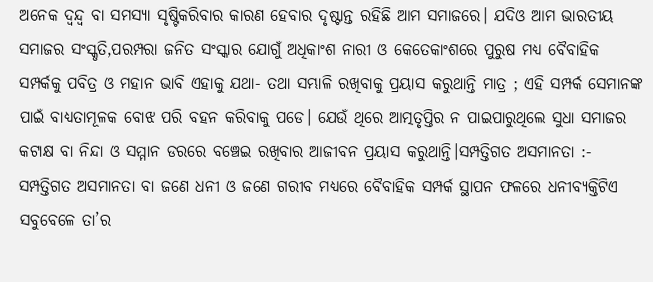ଅନେକ ଦ୍ୱନ୍ଦ୍ୱ ବା ସମସ୍ୟା ସୃଷ୍ଟିକରିବାର କାରଣ ହେବାର ଦୃଷ୍ଟାନ୍ତ ରହିଛି ଆମ ସମାଜରେ। ଯଦିଓ ଆମ ଭାରତୀୟ ସମାଜର ସଂସ୍କୃତି,ପରମ୍ପରା ଜନିତ ସଂସ୍କାର ଯୋଗୁଁ ଅଧିକାଂଶ ନାରୀ ଓ କେତେକାଂଶରେ ପୁରୁଷ ମଧ୍ୟ ବୈବାହିକ ସମ୍ପର୍କକୁ ପବିତ୍ର ଓ ମହାନ ଭାବି ଏହାକୁ ଯଥା- ତଥା ସମ୍ଭାଳି ରଖିବାକୁ ପ୍ରୟାସ କରୁଥାନ୍ତି ମାତ୍ର ; ଏହି ସମ୍ପର୍କ ସେମାନଙ୍କ ପାଇଁ ବାଧ୍ୟତାମୂଳକ ବୋଝ ପରି ବହନ କରିବାକୁ ପଡେ। ଯେଉଁ ଥିରେ ଆତ୍ମତୃପ୍ତିର ନ ପାଇପାରୁଥିଲେ ସୁଧା ସମାଜର କଟାକ୍ଷ ବା ନିନ୍ଦା ଓ ସମ୍ମାନ ଡରରେ ବଞ୍ଚେଇ ରଖିବାର ଆଜୀବନ ପ୍ରୟାସ କରୁଥାନ୍ତି।ସମ୍ପତ୍ତିଗତ ଅସମାନତା :- ସମ୍ପତ୍ତିଗତ ଅସମାନତା ବା ଜଣେ ଧନୀ ଓ ଜଣେ ଗରୀବ ମଧ୍ୟରେ ବୈବାହିକ ସମ୍ପର୍କ ସ୍ଥାପନ ଫଳରେ ଧନୀବ୍ୟକ୍ତିଟିଏ ସବୁବେଳେ ତା’ର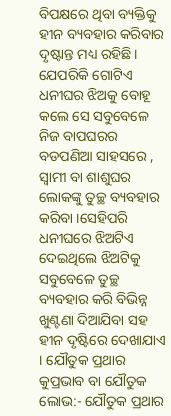ବିପକ୍ଷରେ ଥିବା ବ୍ୟକ୍ତିକୁ ହୀନ ବ୍ୟବହାର କରିବାର ଦୃଷ୍ଟାନ୍ତ ମଧ୍ୟ ରହିଛି। ଯେପରିକି ଗୋଟିଏ ଧନୀଘର ଝିଅକୁ ବୋହୂ କଲେ ସେ ସବୁବେଳେ ନିଜ ବାପଘରର ବଡପଣିଆ ସାହସରେ , ସ୍ଵାମୀ ବା ଶାଶୁଘର ଲୋକଙ୍କୁ ତୁଚ୍ଛ ବ୍ୟବହାର କରିବା ।ସେହିପରି ଧନୀଘରେ ଝିଅଟିଏ ଦେଇଥିଲେ ଝିଅଟିକୁ ସବୁବେଳେ ତୁଚ୍ଛ ବ୍ୟବହାର କରି ବିଭିନ୍ନ ଖୁଣ୍ଟଣା ଦିଆଯିବା ସହ ହୀନ ଦୃଷ୍ଟିରେ ଦେଖାଯାଏ । ଯୌତୁକ ପ୍ରଥାର କୁପ୍ରଭାବ ବା ଯୌତୁକ ଲୋଭ:- ଯୌତୁକ ପ୍ରଥାର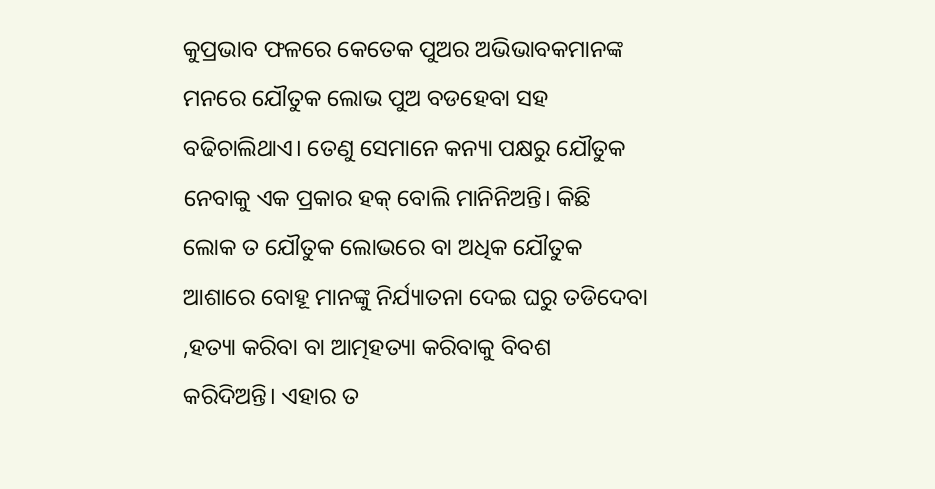କୁପ୍ରଭାବ ଫଳରେ କେତେକ ପୁଅର ଅଭିଭାବକମାନଙ୍କ ମନରେ ଯୌତୁକ ଲୋଭ ପୁଅ ବଡହେବା ସହ ବଢିଚାଲିଥାଏ। ତେଣୁ ସେମାନେ କନ୍ୟା ପକ୍ଷରୁ ଯୌତୁକ ନେବାକୁ ଏକ ପ୍ରକାର ହକ୍ ବୋଲି ମାନିନିଅନ୍ତି। କିଛି ଲୋକ ତ ଯୌତୁକ ଲୋଭରେ ବା ଅଧିକ ଯୌତୁକ ଆଶାରେ ବୋହୂ ମାନଙ୍କୁ ନିର୍ଯ୍ୟାତନା ଦେଇ ଘରୁ ତଡିଦେବା ,ହତ୍ୟା କରିବା ବା ଆତ୍ମହତ୍ୟା କରିବାକୁ ବିବଶ କରିଦିଅନ୍ତି। ଏହାର ତ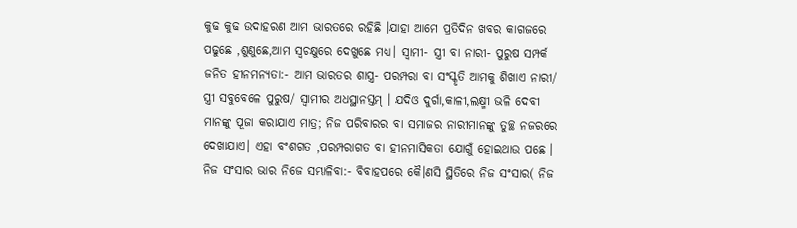କୁଢ କୁଢ ଉଦାହରଣ ଆମ ଭାରତରେ ରହିଛି ।ଯାହା ଆମେ ପ୍ରତିଦିନ ଖବର କାଗଜରେ ପଢୁଛେ ,ଶୁଣୁଛେ,ଆମ ସ୍ୱଚକ୍ଷୁରେ ଦେଖୁଛେ ମଧ୍ୟ। ସ୍ଵାମୀ- ସ୍ତ୍ରୀ ବା ନାରୀ- ପୁରୁଷ ସମ୍ପର୍କ ଜନିତ ହୀନମନ୍ୟତା:- ଆମ ଭାରତର ଶାସ୍ତ୍ର- ପରମ୍ପରା ବା ସଂସ୍କୃତି ଆମକୁ ଶିଖାଏ ନାରୀ/ ସ୍ତ୍ରୀ ସବୁବେଳେ ପୁରୁଷ/ ସ୍ଵାମୀର ଅଧସ୍ଥାନସ୍ତମ୍ । ଯଦିଓ ଦୁର୍ଗା,କାଳୀ,ଲକ୍ଷ୍ମୀ ଭଳି ଦେବୀ ମାନଙ୍କୁ ପୂଜା କରାଯାଏ ମାତ୍ର; ନିଜ ପରିବାରର ବା ସମାଜର ନାରୀମାନଙ୍କୁ ତୁଚ୍ଛ ନଜରରେ ଦେଖାଯାଏ। ଏହା ବଂଶଗତ ,ପରମ୍ପରାଗତ ବା ହୀନମାସିକତା ଯୋଗୁଁ ହୋଇଥାଉ ପଛେ । ନିଜ ସଂସାର ଭାର ନିଜେ ସମ୍ଭାଳିବା:- ବିବାହପରେ କୈ।ଣସି ସ୍ଥିତିରେ ନିଜ ସଂସାର( ନିଜ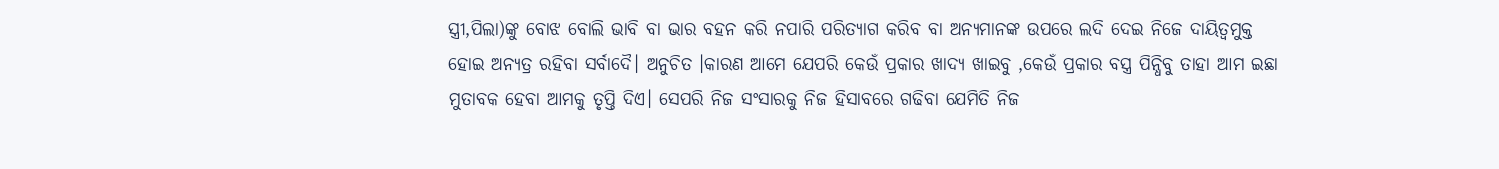ସ୍ତ୍ରୀ,ପିଲା)ଙ୍କୁ ବୋଝ ବୋଲି ଭାବି ବା ଭାର ବହନ କରି ନପାରି ପରିତ୍ୟାଗ କରିବ ବା ଅନ୍ୟମାନଙ୍କ ଉପରେ ଲଦି ଦେଇ ନିଜେ ଦାୟିତ୍ୱମୁକ୍ତ ହୋଇ ଅନ୍ୟତ୍ର ରହିବା ସର୍ବାଦୈ। ଅନୁଚିତ ।କାରଣ ଆମେ ଯେପରି କେଉଁ ପ୍ରକାର ଖାଦ୍ୟ ଖାଇବୁ ,କେଉଁ ପ୍ରକାର ବସ୍ତ୍ର ପିନ୍ଧିବୁ ତାହା ଆମ ଇଛା ମୁତାବକ ହେବା ଆମକୁ ତୃପ୍ତି ଦିଏ। ସେପରି ନିଜ ସଂସାରକୁ ନିଜ ହିସାବରେ ଗଢିବା ଯେମିତି ନିଜ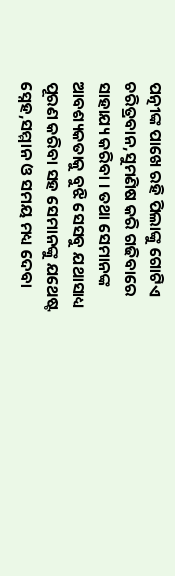ପତ୍ନୀଙ୍କ ପାଖେ ରହି ପିଲାଙ୍କୁ ଗୋଟିଏ ଚରିତ୍ରବାନ,ସୁମଣିଷ କରି ଗଢିବାରେ ସାହାଯ୍ୟ କରିବା । ତଥା ସେମାନଙ୍କ ଆବଶ୍ୟକତାକୁ ବୁଝି ସେସବୁ ଯଥାସାଧ୍ୟ ପୂରଣ କରିବା ସହ ସେମାନଙ୍କୁ ଯଥେଷ୍ଟ ସ୍ନେହ,ସମ୍ମାନ ଓ ସମୟ ମଧ୍ୟ ଦେବା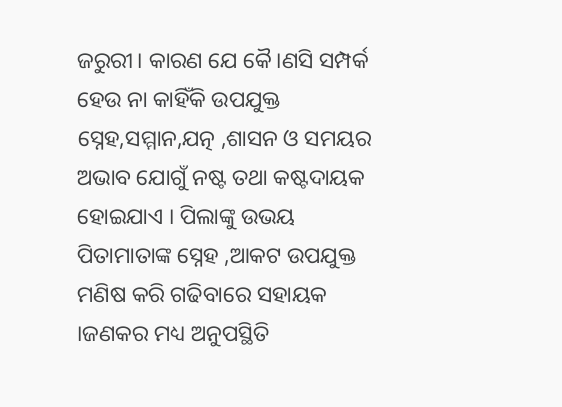ଜରୁରୀ। କାରଣ ଯେ କୈ।ଣସି ସମ୍ପର୍କ ହେଉ ନା କାହିଁକି ଉପଯୁକ୍ତ ସ୍ନେହ,ସମ୍ମାନ,ଯତ୍ନ ,ଶାସନ ଓ ସମୟର ଅଭାବ ଯୋଗୁଁ ନଷ୍ଟ ତଥା କଷ୍ଟଦାୟକ ହୋଇଯାଏ । ପିଲାଙ୍କୁ ଉଭୟ ପିତାମାତାଙ୍କ ସ୍ନେହ ,ଆକଟ ଉପଯୁକ୍ତ ମଣିଷ କରି ଗଢିବାରେ ସହାୟକ ।ଜଣକର ମଧ୍ୟ ଅନୁପସ୍ଥିତି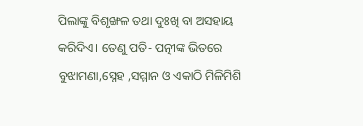ପିଲାଙ୍କୁ ବିଶୃଙ୍ଖଳ ତଥା ଦୁଃଖି ବା ଅସହାୟ କରିଦିଏ। ତେଣୁ ପତି- ପତ୍ନୀଙ୍କ ଭିତରେ ବୁଝାମଣା,ସ୍ନେହ ,ସମ୍ମାନ ଓ ଏକାଠି ମିଳିମିଶି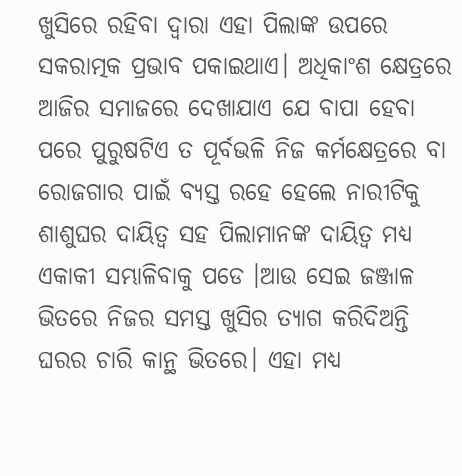ଖୁସିରେ ରହିବା ଦ୍ୱାରା ଏହା ପିଲାଙ୍କ ଉପରେ ସକରାତ୍ମକ ପ୍ରଭାବ ପକାଇଥାଏ। ଅଧିକାଂଶ କ୍ଷେତ୍ରରେ ଆଜିର ସମାଜରେ ଦେଖାଯାଏ ଯେ ବାପା ହେବା ପରେ ପୁରୁଷଟିଏ ତ ପୂର୍ବଭଳି ନିଜ କର୍ମକ୍ଷେତ୍ରରେ ବା ରୋଜଗାର ପାଇଁ ବ୍ୟସ୍ତ ରହେ ହେଲେ ନାରୀଟିକୁ ଶାଶୁଘର ଦାୟିତ୍ୱ ସହ ପିଲାମାନଙ୍କ ଦାୟିତ୍ୱ ମଧ୍ୟ ଏକାକୀ ସମ୍ଭାଳିବାକୁ ପଡେ ।ଆଉ ସେଇ ଜଞ୍ଜାଳ ଭିତରେ ନିଜର ସମସ୍ତ ଖୁସିର ତ୍ୟାଗ କରିଦିଅନ୍ତି ଘରର ଚାରି କାନ୍ଥ ଭିତରେ। ଏହା ମଧ୍ୟ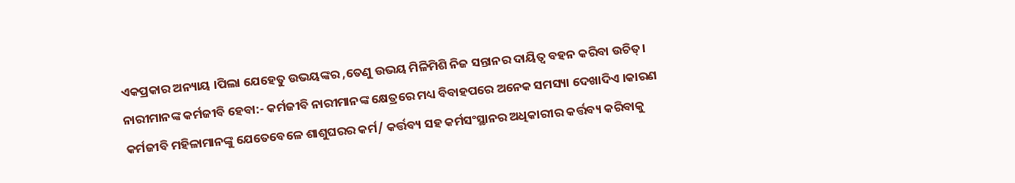ଏକପ୍ରକାର ଅନ୍ୟାୟ ।ପିଲା ଯେହେତୁ ଉଭୟଙ୍କର ,ତେଣୁ ଉଭୟ ମିଳିମିଶି ନିଜ ସନ୍ତାନର ଦାୟିତ୍ୱ ବହନ କରିବା ଉଚିତ୍। ନାରୀମାନଙ୍କ କର୍ମଜୀବି ହେବା:- କର୍ମଜୀବି ନାରୀମାନଙ୍କ କ୍ଷେତ୍ରରେ ମଧ୍ୟ ବିବାହପରେ ଅନେକ ସମସ୍ୟା ଦେଖାଦିଏ ।କାରଣ କର୍ମଜୀବି ମହିଳାମାନଙ୍କୁ ଯେତେବେଳେ ଶାଶୁଘରର କର୍ମ/ କର୍ତ୍ତବ୍ୟ ସହ କର୍ମସଂସ୍ଥାନର ଅଧିକାରୀର କର୍ତ୍ତବ୍ୟ କରିବାକୁ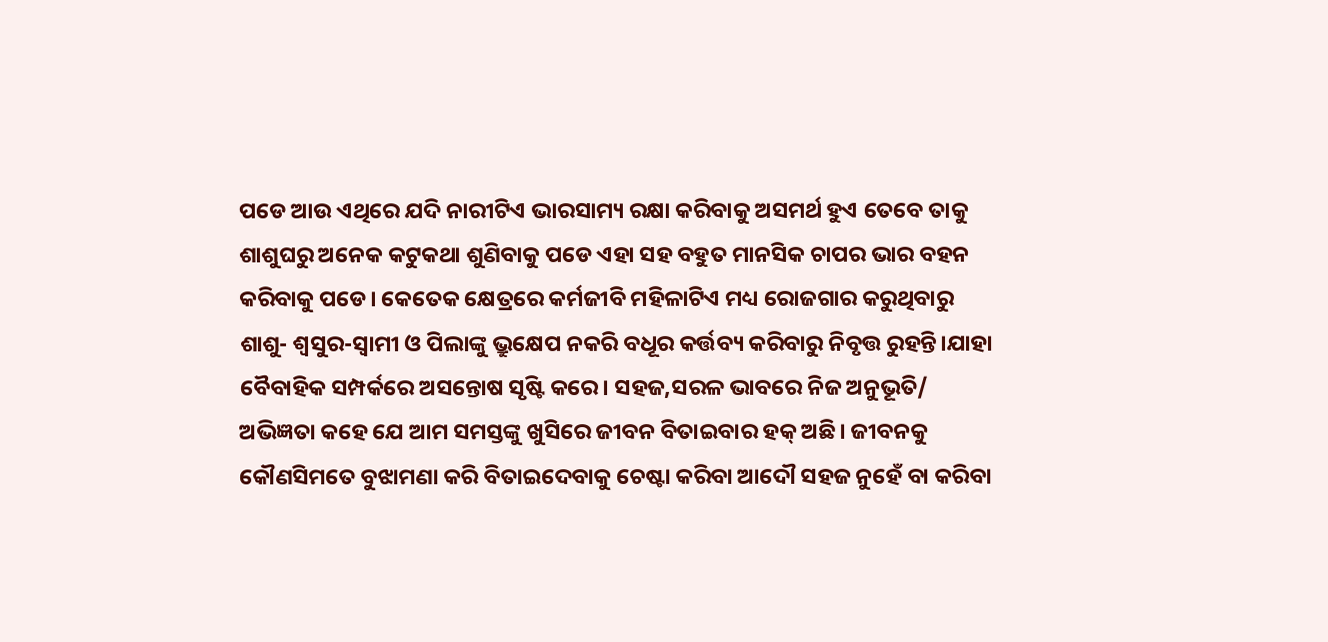ପଡେ ଆଉ ଏଥିରେ ଯଦି ନାରୀଟିଏ ଭାରସାମ୍ୟ ରକ୍ଷା କରିବାକୁ ଅସମର୍ଥ ହୁଏ ତେବେ ତାକୁ ଶାଶୁଘରୁ ଅନେକ କଟୁକଥା ଶୁଣିବାକୁ ପଡେ ଏହା ସହ ବହୁତ ମାନସିକ ଚାପର ଭାର ବହନ କରିବାକୁ ପଡେ। କେତେକ କ୍ଷେତ୍ରରେ କର୍ମଜୀବି ମହିଳାଟିଏ ମଧ୍ୟ ରୋଜଗାର କରୁଥିବାରୁ ଶାଶୁ- ଶ୍ୱସୁର-ସ୍ଵାମୀ ଓ ପିଲାଙ୍କୁ ଭ୍ରୁକ୍ଷେପ ନକରି ବଧୂର କର୍ତ୍ତବ୍ୟ କରିବାରୁ ନିବୃତ୍ତ ରୁହନ୍ତି।ଯାହା ବୈବାହିକ ସମ୍ପର୍କରେ ଅସନ୍ତୋଷ ସୃଷ୍ଟି କରେ। ସହଜ,ସରଳ ଭାବରେ ନିଜ ଅନୁଭୂତି/ ଅଭିଜ୍ଞତା କହେ ଯେ ଆମ ସମସ୍ତଙ୍କୁ ଖୁସିରେ ଜୀବନ ବିତାଇବାର ହକ୍ ଅଛି। ଜୀବନକୁ କୌଣସିମତେ ବୁଝାମଣା କରି ବିତାଇଦେବାକୁ ଚେଷ୍ଟା କରିବା ଆଦୌ ସହଜ ନୁହେଁ ବା କରିବା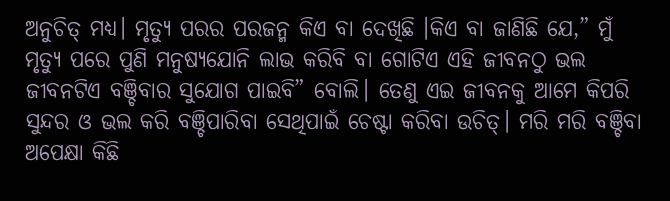ଅନୁଚିତ୍ ମଧ୍ୟ। ମୃତ୍ୟୁ ପରର ପରଜନ୍ମ କିଏ ବା ଦେଖିଛି ।କିଏ ବା ଜାଣିଛି ଯେ,” ମୁଁ ମୃତ୍ୟୁ ପରେ ପୁଣି ମନୁଷ୍ୟଯୋନି ଲାଭ କରିବି ବା ଗୋଟିଏ ଏହି ଜୀବନଠୁ ଭଲ ଜୀବନଟିଏ ବଞ୍ଚିବାର ସୁଯୋଗ ପାଇବି” ବୋଲି। ତେଣୁ ଏଇ ଜୀବନକୁ ଆମେ କିପରି ସୁନ୍ଦର ଓ ଭଲ କରି ବଞ୍ଚିପାରିବା ସେଥିପାଇଁ ଚେଷ୍ଟା କରିବା ଉଚିତ୍। ମରି ମରି ବଞ୍ଚିବା ଅପେକ୍ଷା କିଛି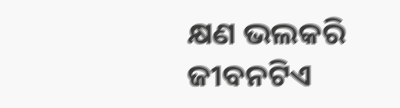କ୍ଷଣ ଭଲକରି ଜୀବନଟିଏ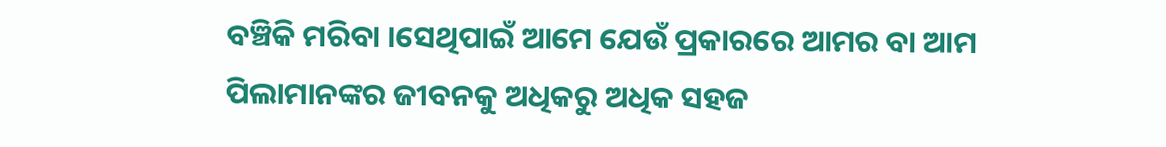ବଞ୍ଚିକି ମରିବା ।ସେଥିପାଇଁ ଆମେ ଯେଉଁ ପ୍ରକାରରେ ଆମର ବା ଆମ ପିଲାମାନଙ୍କର ଜୀବନକୁ ଅଧିକରୁ ଅଧିକ ସହଜ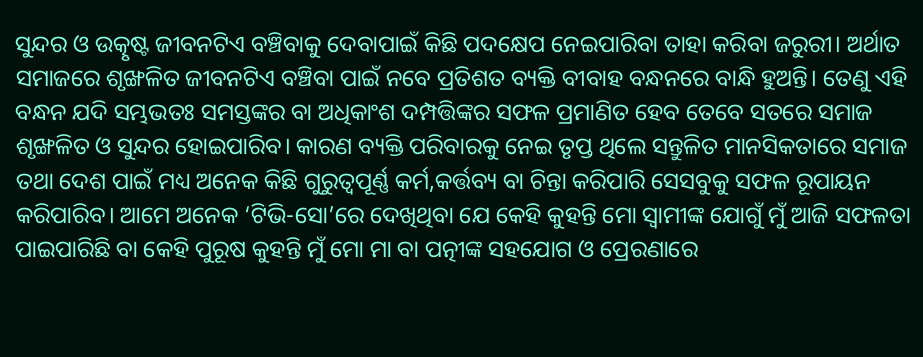ସୁନ୍ଦର ଓ ଉତ୍କୃଷ୍ଟ ଜୀବନଟିଏ ବଞ୍ଚିବାକୁ ଦେବାପାଇଁ କିଛି ପଦକ୍ଷେପ ନେଇପାରିବା ତାହା କରିବା ଜରୁରୀ। ଅର୍ଥାତ ସମାଜରେ ଶୃଙ୍ଖଳିତ ଜୀବନଟିଏ ବଞ୍ଚିବା ପାଇଁ ନବେ ପ୍ରତିଶତ ବ୍ୟକ୍ତି ବୀବାହ ବନ୍ଧନରେ ବାନ୍ଧି ହୁଅନ୍ତି। ତେଣୁ ଏହି ବନ୍ଧନ ଯଦି ସମ୍ଭଭତଃ ସମସ୍ତଙ୍କର ବା ଅଧିକାଂଶ ଦମ୍ପତ୍ତିଙ୍କର ସଫଳ ପ୍ରମାଣିତ ହେବ ତେବେ ସତରେ ସମାଜ ଶୃଙ୍ଖଳିତ ଓ ସୁନ୍ଦର ହୋଇପାରିବ। କାରଣ ବ୍ୟକ୍ତି ପରିବାରକୁ ନେଇ ତୃପ୍ତ ଥିଲେ ସନ୍ତୁଳିତ ମାନସିକତାରେ ସମାଜ ତଥା ଦେଶ ପାଇଁ ମଧ୍ୟ ଅନେକ କିଛି ଗୁରୁତ୍ୱପୂର୍ଣ୍ଣ କର୍ମ,କର୍ତ୍ତବ୍ୟ ବା ଚିନ୍ତା କରିପାରି ସେସବୁକୁ ସଫଳ ରୂପାୟନ କରିପାରିବ। ଆମେ ଅନେକ ‘ଟିଭି-ସୋ’ରେ ଦେଖିଥିବା ଯେ କେହି କୁହନ୍ତି ମୋ ସ୍ଵାମୀଙ୍କ ଯୋଗୁଁ ମୁଁ ଆଜି ସଫଳତା ପାଇପାରିଛି ବା କେହି ପୁରୂଷ କୁହନ୍ତି ମୁଁ ମୋ ମା ବା ପତ୍ନୀଙ୍କ ସହଯୋଗ ଓ ପ୍ରେରଣାରେ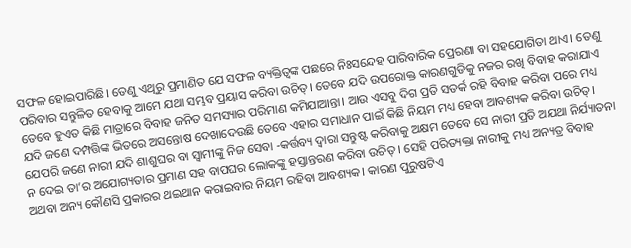ସଫଳ ହୋଇପାରିଛି। ତେଣୁ ଏଥିରୁ ପ୍ରମାଣିତ ଯେ ସଫଳ ବ୍ୟକ୍ତିତ୍ୱଙ୍କ ପଛରେ ନିଃସନ୍ଦେହ ପାରିବାରିକ ପ୍ରେରଣା ବା ସହଯୋଗିତା ଥାଏ। ତେଣୁ ପରିବାର ସନ୍ତୁଳିତ ହେବାକୁ ଆମେ ଯଥା ସମ୍ଭବ ପ୍ରୟାସ କରିବା ଉଚିତ୍। ତେବେ ଯଦି ଉପରୋକ୍ତ କାରଣଗୁଡିକୁ ନଜର ରଖି ବିବାହ କରାଯାଏ ତେବେ ହୁଏତ କିଛି ମାତ୍ରାରେ ବିବାହ ଜନିତ ସମସ୍ୟାର ପରିମାଣ କମିଯାଆନ୍ତା। ଆଉ ଏସବୁ ଦିଗ ପ୍ରତି ସତର୍କ ରହି ବିବାହ କରିବା ପରେ ମଧ୍ୟ ଯଦି ଜଣେ ଦମ୍ପତ୍ତିଙ୍କ ଭିତରେ ଅସନ୍ତୋଷ ଦେଖାଦେଉଛି ତେବେ ଏହାର ସମାଧାନ ପାଇଁ କିଛି ନିୟମ ମଧ୍ୟ ହେବା ଆବଶ୍ୟକ କରିବା ଉଚିତ୍। ଯେପରି ଜଣେ ନାରୀ ଯଦି ଶାଶୁଘର ବା ସ୍ଵାମୀଙ୍କୁ ନିଜ ସେବା -କର୍ତ୍ତବ୍ୟ ଦ୍ୱାରା ସନ୍ତୁଷ୍ଟ କରିବାକୁ ଅକ୍ଷମ ତେବେ ସେ ନାରୀ ପ୍ରତି ଅଯଥା ନିର୍ଯ୍ୟାତନା ନ ଦେଇ ତା’ର ଅଯୋଗ୍ୟତାର ପ୍ରମାଣ ସହ ବାପଘର ଲୋକଙ୍କୁ ହସ୍ତାନ୍ତରଣ କରିବା ଉଚିତ୍ । ସେହି ପରିତ୍ୟକ୍ତା ନାରୀକୁ ମଧ୍ୟ ଅନ୍ୟତ୍ର ବିବାହ ଅଥବା ଅନ୍ୟ କୌଣସି ପ୍ରକାରର ଥଇଥାନ କରାଇବାର ନିୟମ ରହିବା ଆବଶ୍ୟକ। କାରଣ ପୁରୁଷଟିଏ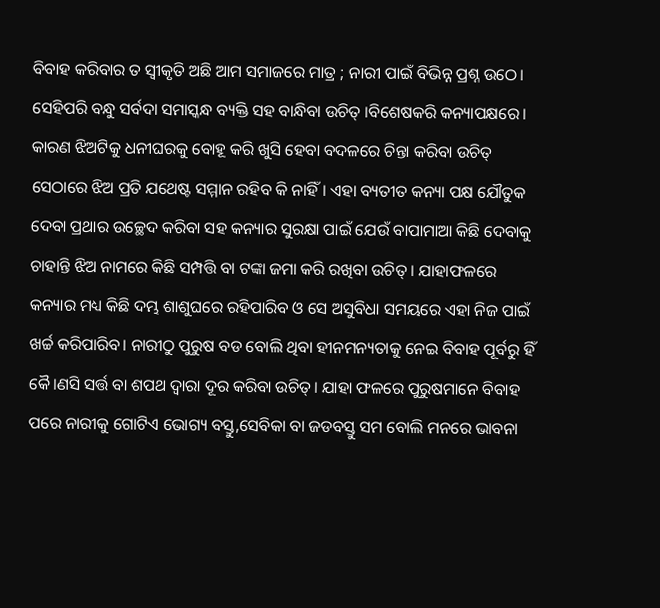ବିବାହ କରିବାର ତ ସ୍ଵୀକୃତି ଅଛି ଆମ ସମାଜରେ ମାତ୍ର ; ନାରୀ ପାଇଁ ବିଭିନ୍ନ ପ୍ରଶ୍ନ ଉଠେ। ସେହିପରି ବନ୍ଧୁ ସର୍ବଦା ସମାସ୍କନ୍ଧ ବ୍ୟକ୍ତି ସହ ବାନ୍ଧିବା ଉଚିତ୍ ।ବିଶେଷକରି କନ୍ୟାପକ୍ଷରେ। କାରଣ ଝିଅଟିକୁ ଧନୀଘରକୁ ବୋହୂ କରି ଖୁସି ହେବା ବଦଳରେ ଚିନ୍ତା କରିବା ଉଚିତ୍ ସେଠାରେ ଝିଅ ପ୍ରତି ଯଥେଷ୍ଟ ସମ୍ମାନ ରହିବ କି ନାହିଁ। ଏହା ବ୍ୟତୀତ କନ୍ୟା ପକ୍ଷ ଯୌତୁକ ଦେବା ପ୍ରଥାର ଉଚ୍ଛେଦ କରିବା ସହ କନ୍ୟାର ସୁରକ୍ଷା ପାଇଁ ଯେଉଁ ବାପାମାଆ କିଛି ଦେବାକୁ ଚାହାନ୍ତି ଝିଅ ନାମରେ କିଛି ସମ୍ପତ୍ତି ବା ଟଙ୍କା ଜମା କରି ରଖିବା ଉଚିତ୍ । ଯାହାଫଳରେ କନ୍ୟାର ମଧ୍ୟ କିଛି ଦମ୍ଭ ଶାଶୁଘରେ ରହିପାରିବ ଓ ସେ ଅସୁବିଧା ସମୟରେ ଏହା ନିଜ ପାଇଁ ଖର୍ଚ୍ଚ କରିପାରିବ। ନାରୀଠୁ ପୁରୁଷ ବଡ ବୋଲି ଥିବା ହୀନମନ୍ୟତାକୁ ନେଇ ବିବାହ ପୂର୍ବରୁ ହିଁ କୈ।ଣସି ସର୍ତ୍ତ ବା ଶପଥ ଦ୍ୱାରା ଦୂର କରିବା ଉଚିତ୍। ଯାହା ଫଳରେ ପୁରୁଷମାନେ ବିବାହ ପରେ ନାରୀକୁ ଗୋଟିଏ ଭୋଗ୍ୟ ବସ୍ତୁ,ସେବିକା ବା ଜଡବସ୍ତୁ ସମ ବୋଲି ମନରେ ଭାବନା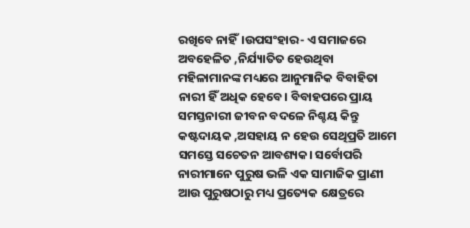ରଖିବେ ନାହିଁ।ଉପସଂହାର- ଏ ସମାଜରେ ଅବହେଳିତ ,ନିର୍ଯ୍ୟାତିତ ହେଉଥିବା ମହିଳାମାନଙ୍କ ମଧ୍ୟରେ ଆନୁମାନିକ ବିବାହିତା ନାରୀ ହିଁ ଅଧିକ ହେବେ। ବିବାହପରେ ପ୍ରାୟ ସମସ୍ତନାରୀ ଜୀବନ ବଦଳେ ନିଶ୍ଚୟ କିନ୍ତୁ କଷ୍ଟଦାୟକ ,ଅସହାୟ ନ ହେଉ ସେଥିପ୍ରତି ଆମେ ସମସ୍ତେ ସଚେତନ ଆବଶ୍ୟକ। ସର୍ବୋପରି ନାରୀମାନେ ପୁରୁଷ ଭଳି ଏକ ସାମାଜିକ ପ୍ରାଣୀ ଆଉ ପୁରୁଷଠାରୁ ମଧ୍ୟ ପ୍ରତ୍ୟେକ କ୍ଷେତ୍ରରେ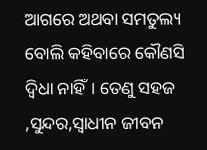ଆଗରେ ଅଥବା ସମତୁଲ୍ୟ ବୋଲି କହିବାରେ କୌଣସି ଦ୍ୱିଧା ନାହିଁ। ତେଣୁ ସହଜ ,ସୁନ୍ଦର,ସ୍ଵାଧୀନ ଜୀବନ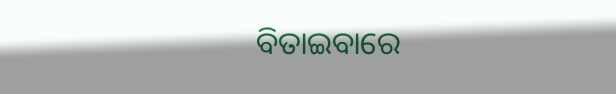ବିତାଇବାରେ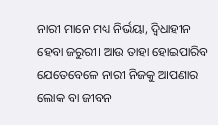ନାରୀ ମାନେ ମଧ୍ୟ ନିର୍ଭୟା, ଦ୍ଵିଧାହୀନ ହେବା ଜରୁରୀ। ଆଉ ତାହା ହୋଇପାରିବ ଯେତେବେଳେ ନାରୀ ନିଜକୁ ଆପଣାର ଲୋକ ବା ଜୀବନ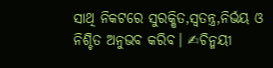ସାଥି ନିକଟରେ ସୁରକ୍ଷିତ,ସ୍ୱତନ୍ତ୍ର,ନିର୍ଭୟ ଓ ନିଶ୍ଚିତ ଅନୁଭବ କରିବ। ✍ଚିନ୍ମୟୀ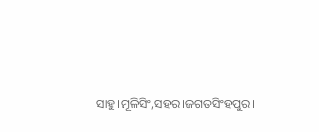ସାହୁ।ମୂଳିସିଂ,ସହର।ଜଗତସିଂହପୁର।